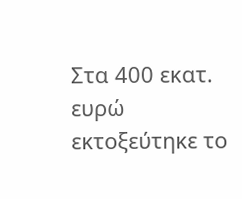Στα 400 εκατ. ευρώ εκτοξεύτηκε το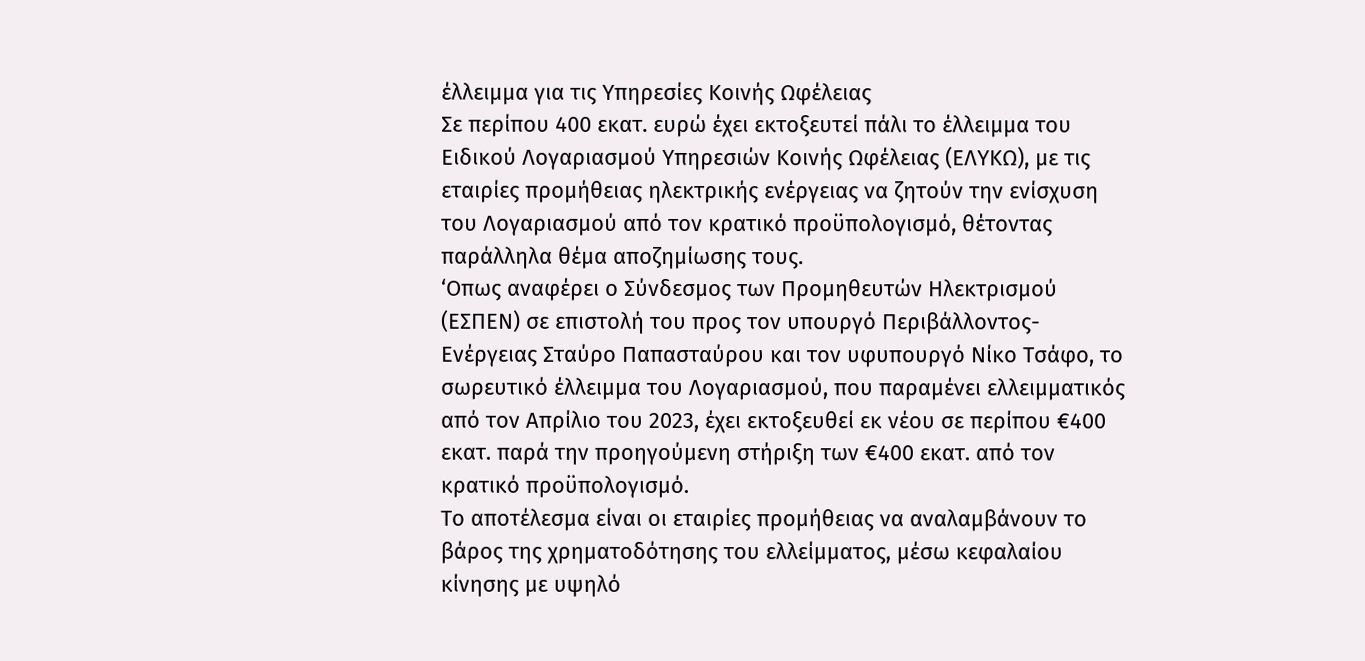έλλειμμα για τις Υπηρεσίες Κοινής Ωφέλειας
Σε περίπου 400 εκατ. ευρώ έχει εκτοξευτεί πάλι το έλλειμμα του Ειδικού Λογαριασμού Υπηρεσιών Κοινής Ωφέλειας (ΕΛΥΚΩ), με τις εταιρίες προμήθειας ηλεκτρικής ενέργειας να ζητούν την ενίσχυση του Λογαριασμού από τον κρατικό προϋπολογισμό, θέτοντας παράλληλα θέμα αποζημίωσης τους.
‘Οπως αναφέρει ο Σύνδεσμος των Προμηθευτών Ηλεκτρισμού (ΕΣΠΕΝ) σε επιστολή του προς τον υπουργό Περιβάλλοντος- Ενέργειας Σταύρο Παπασταύρου και τον υφυπουργό Νίκο Τσάφο, το σωρευτικό έλλειμμα του Λογαριασμού, που παραμένει ελλειμματικός από τον Απρίλιο του 2023, έχει εκτοξευθεί εκ νέου σε περίπου €400 εκατ. παρά την προηγούμενη στήριξη των €400 εκατ. από τον κρατικό προϋπολογισμό.
Το αποτέλεσμα είναι οι εταιρίες προμήθειας να αναλαμβάνουν το βάρος της χρηματοδότησης του ελλείμματος, μέσω κεφαλαίου κίνησης με υψηλό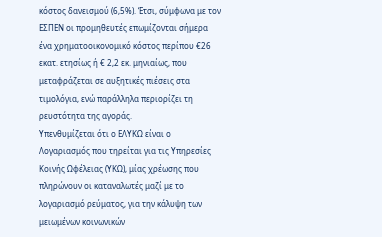κόστος δανεισμού (6,5%). ‘Ετσι, σύμφωνα με τον ΕΣΠΕΝ οι προμηθευτές επωμίζονται σήμερα ένα χρηματοοικονομικό κόστος περίπου €26 εκατ. ετησίως ή € 2,2 εκ. μηνιαίως, που μεταφράζεται σε αυξητικές πιέσεις στα τιμολόγια, ενώ παράλληλα περιορίζει τη ρευστότητα της αγοράς.
Υπενθυμίζεται ότι ο ΕΛΥΚΩ είναι ο Λογαριασμός που τηρείται για τις Υπηρεσίες Κοινής Ωφέλειας (ΥΚΩ), μίας χρέωσης που πληρώνουν οι καταναλωτές μαζί με το λογαριασμό ρεύματος, για την κάλυψη των μειωμένων κοινωνικών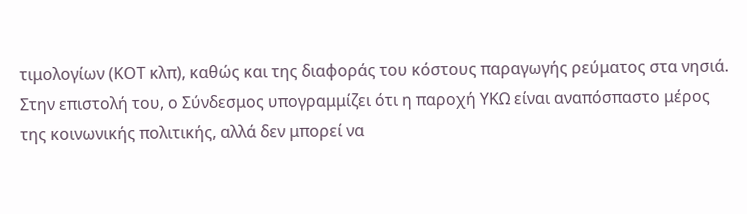τιμολογίων (ΚΟΤ κλπ), καθώς και της διαφοράς του κόστους παραγωγής ρεύματος στα νησιά.
Στην επιστολή του, ο Σύνδεσμος υπογραμμίζει ότι η παροχή ΥΚΩ είναι αναπόσπαστο μέρος της κοινωνικής πολιτικής, αλλά δεν μπορεί να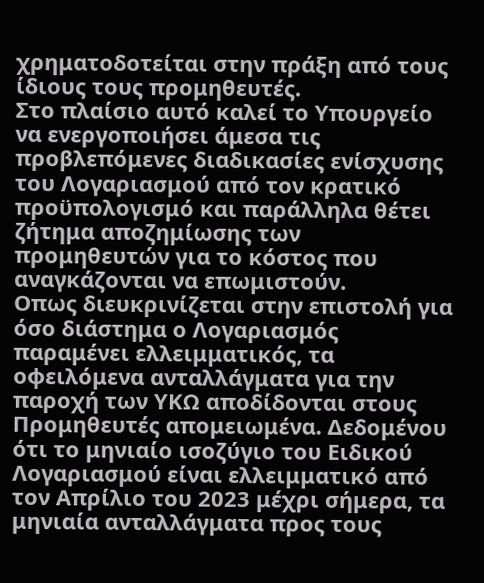χρηματοδοτείται στην πράξη από τους ίδιους τους προμηθευτές.
Στο πλαίσιο αυτό καλεί το Υπουργείο να ενεργοποιήσει άμεσα τις προβλεπόμενες διαδικασίες ενίσχυσης του Λογαριασμού από τον κρατικό προϋπολογισμό και παράλληλα θέτει ζήτημα αποζημίωσης των προμηθευτών για το κόστος που αναγκάζονται να επωμιστούν.
Οπως διευκρινίζεται στην επιστολή για όσο διάστημα ο Λογαριασμός παραμένει ελλειμματικός, τα οφειλόμενα ανταλλάγματα για την παροχή των ΥΚΩ αποδίδονται στους Προμηθευτές απομειωμένα. Δεδομένου ότι το μηνιαίο ισοζύγιο του Ειδικού Λογαριασμού είναι ελλειμματικό από τον Απρίλιο του 2023 μέχρι σήμερα, τα μηνιαία ανταλλάγματα προς τους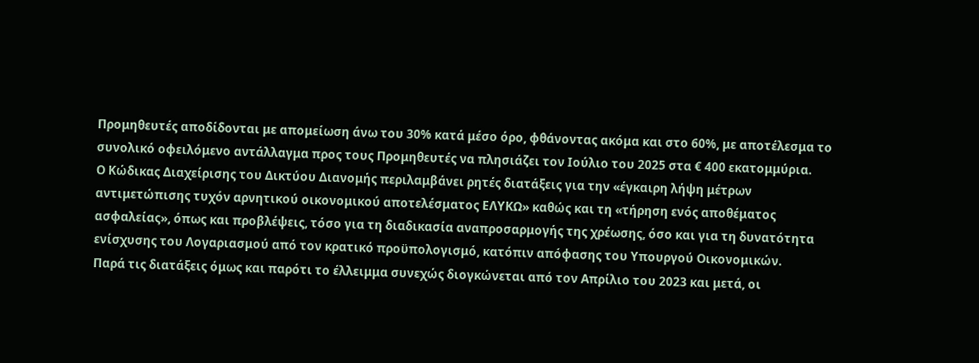Προμηθευτές αποδίδονται με απομείωση άνω του 30% κατά μέσο όρο, φθάνοντας ακόμα και στο 60%, με αποτέλεσμα το συνολικό οφειλόμενο αντάλλαγμα προς τους Προμηθευτές να πλησιάζει τον Ιούλιο του 2025 στα € 400 εκατομμύρια.
Ο Κώδικας Διαχείρισης του Δικτύου Διανομής περιλαμβάνει ρητές διατάξεις για την «έγκαιρη λήψη μέτρων αντιμετώπισης τυχόν αρνητικού οικονομικού αποτελέσματος ΕΛΥΚΩ» καθώς και τη «τήρηση ενός αποθέματος ασφαλείας», όπως και προβλέψεις, τόσο για τη διαδικασία αναπροσαρμογής της χρέωσης, όσο και για τη δυνατότητα ενίσχυσης του Λογαριασμού από τον κρατικό προϋπολογισμό, κατόπιν απόφασης του Υπουργού Οικονομικών.
Παρά τις διατάξεις όμως και παρότι το έλλειμμα συνεχώς διογκώνεται από τον Απρίλιο του 2023 και μετά, οι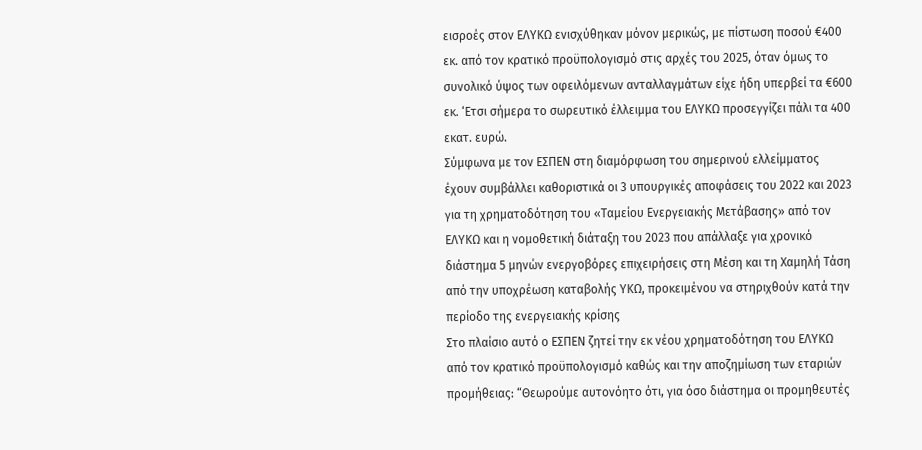εισροές στον ΕΛΥΚΩ ενισχύθηκαν μόνον μερικώς, με πίστωση ποσού €400 εκ. από τον κρατικό προϋπολογισμό στις αρχές του 2025, όταν όμως το συνολικό ύψος των οφειλόμενων ανταλλαγμάτων είχε ήδη υπερβεί τα €600 εκ. ‘Ετσι σήμερα το σωρευτικό έλλειμμα του ΕΛΥΚΩ προσεγγίζει πάλι τα 400 εκατ. ευρώ.
Σύμφωνα με τον ΕΣΠΕΝ στη διαμόρφωση του σημερινού ελλείμματος έχουν συμβάλλει καθοριστικά οι 3 υπουργικές αποφάσεις του 2022 και 2023 για τη χρηματοδότηση του «Ταμείου Ενεργειακής Μετάβασης» από τον ΕΛΥΚΩ και η νομοθετική διάταξη του 2023 που απάλλαξε για χρονικό διάστημα 5 μηνών ενεργοβόρες επιχειρήσεις στη Μέση και τη Χαμηλή Τάση από την υποχρέωση καταβολής ΥΚΩ, προκειμένου να στηριχθούν κατά την περίοδο της ενεργειακής κρίσης
Στο πλαίσιο αυτό ο ΕΣΠΕΝ ζητεί την εκ νέου χρηματοδότηση του ΕΛΥΚΩ από τον κρατικό προϋπολογισμό καθώς και την αποζημίωση των εταριών προμήθειας: “Θεωρούμε αυτονόητο ότι, για όσο διάστημα οι προμηθευτές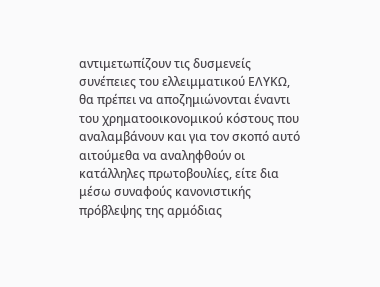αντιμετωπίζουν τις δυσμενείς συνέπειες του ελλειμματικού ΕΛΥΚΩ, θα πρέπει να αποζημιώνονται έναντι του χρηματοοικονομικού κόστους που αναλαμβάνουν και για τον σκοπό αυτό αιτούμεθα να αναληφθούν οι κατάλληλες πρωτοβουλίες, είτε δια μέσω συναφούς κανονιστικής πρόβλεψης της αρμόδιας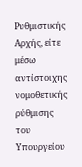Ρυθμιστικής Αρχής, είτε μέσω αντίστοιχης νομοθετικής ρύθμισης του Υπουργείου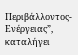Περιβάλλοντος- Ενέργειας”, καταλήγει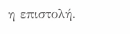η επιστολή.